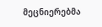მეცნიერებმა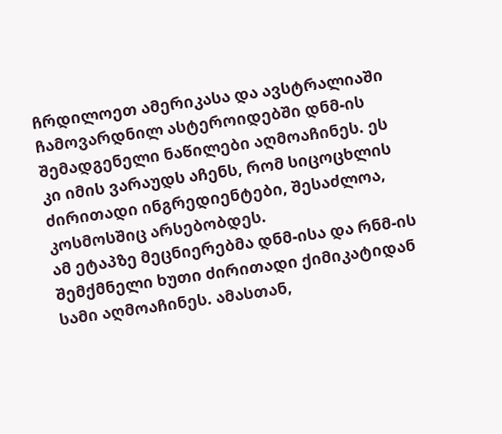ჩრდილოეთ ამერიკასა და ავსტრალიაში ჩამოვარდნილ ასტეროიდებში დნმ-ის შემადგენელი ნაწილები აღმოაჩინეს. ეს კი იმის ვარაუდს აჩენს, რომ სიცოცხლის ძირითადი ინგრედიენტები, შესაძლოა, კოსმოსშიც არსებობდეს.
ამ ეტაპზე მეცნიერებმა დნმ-ისა და რნმ-ის შემქმნელი ხუთი ძირითადი ქიმიკატიდან სამი აღმოაჩინეს. ამასთან,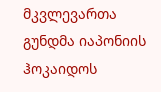მკვლევართა გუნდმა იაპონიის ჰოკაიდოს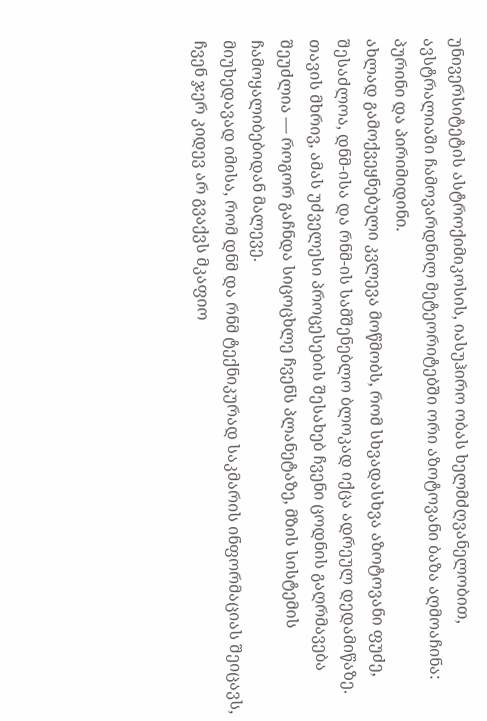უნივერსიტეტის ასტროქიმიკოსის, იასუჰირო ობას ხელმძღვანელობით, ავსტრალიაში ჩამოვარდნილ მეტეორიტებში ორი აზოტოვანი ბაზა აღმოაჩინა: პურინი და პირიმიდინი.
ახლად გამოქვეყნებული კვლევა მოწმობს, რომ სხვადასხვა აზოტოვანი ფუძე, შესაძლოა, დნმ-ისა და რნმ-ის სამშენებლო ბლოკად იქცა ადრეულ დედამიწაზე. თავის მხრივ, ამას უძველესი პროცესების შესახებ ჩვენი ცოდნის გაღრმავება შეუძლია — როგორ გაჩნდა სიცოცხლე ჩვენს პლანეტაზე, მზის სისტემის ჩამოყალიბებიდან მალევე.
მიუხედავად იმისა, რომ დნმ და რნმ ტექნიკურად საკმარის ინფორმაციას შეიცავს, ჩვენ ჯერ კიდევ არ გვაქვს მკაფიო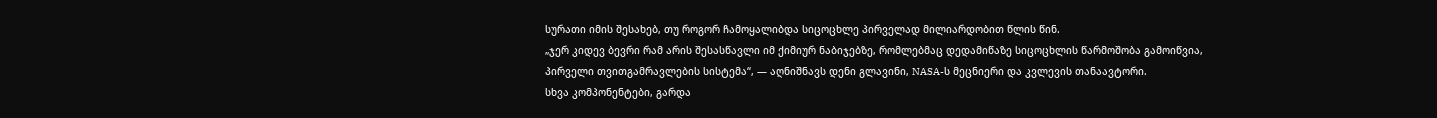სურათი იმის შესახებ, თუ როგორ ჩამოყალიბდა სიცოცხლე პირველად მილიარდობით წლის წინ.
„ჯერ კიდევ ბევრი რამ არის შესასწავლი იმ ქიმიურ ნაბიჯებზე, რომლებმაც დედამიწაზე სიცოცხლის წარმოშობა გამოიწვია, პირველი თვითგამრავლების სისტემა“, — აღნიშნავს დენი გლავინი, NASA-ს მეცნიერი და კვლევის თანაავტორი.
სხვა კომპონენტები, გარდა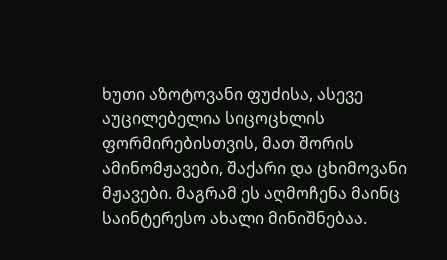ხუთი აზოტოვანი ფუძისა, ასევე აუცილებელია სიცოცხლის ფორმირებისთვის, მათ შორის ამინომჟავები, შაქარი და ცხიმოვანი მჟავები. მაგრამ ეს აღმოჩენა მაინც საინტერესო ახალი მინიშნებაა.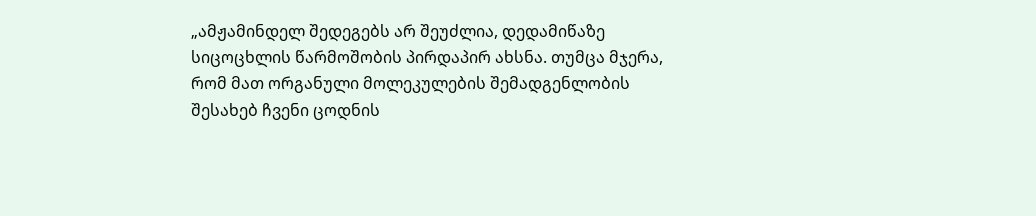„ამჟამინდელ შედეგებს არ შეუძლია, დედამიწაზე სიცოცხლის წარმოშობის პირდაპირ ახსნა. თუმცა მჯერა, რომ მათ ორგანული მოლეკულების შემადგენლობის შესახებ ჩვენი ცოდნის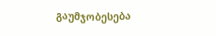გაუმჯობესება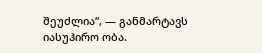შეუძლია“, — განმარტავს იასუჰირო ობა.